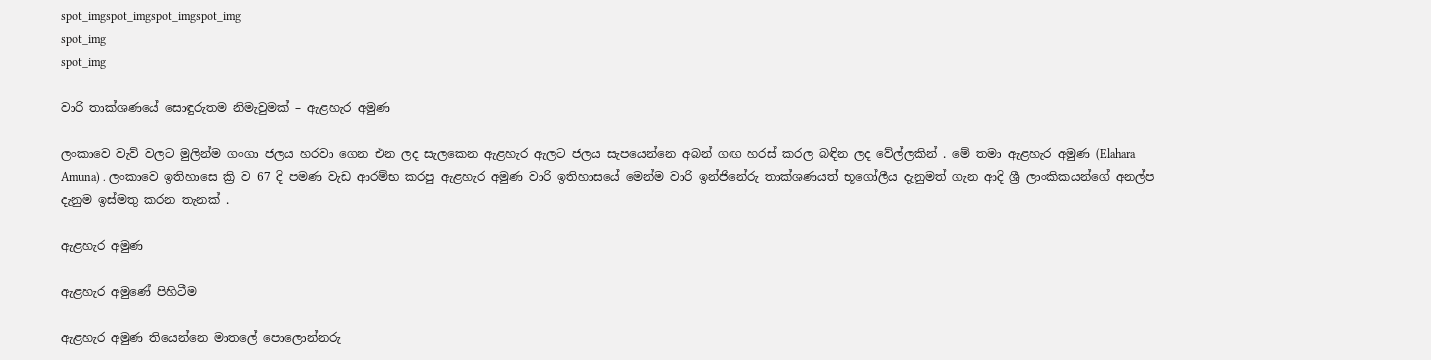spot_imgspot_imgspot_imgspot_img
spot_img
spot_img

වාරි තාක්ශණයේ සොඳුරුතම නිමැවුමක් – ඇළහැර අමුණ

ලංකාවෙ වැව් වලට මුලින්ම ගංගා ජලය හරවා ගෙන එන ලද සැලකෙන ඇළහැර ඇලට ජලය සැපයෙන්නෙ අබන් ගඟ හරස් කරල බඳින ලද වේල්ලකින් . මේ තමා ඇළහැර අමුණ (Elahara Amuna) . ලංකාවෙ ඉතිහාසෙ ක්‍රි ව 67 දි පමණ වැඩ ආරම්භ කරපු ඇළහැර අමුණ වාරි ඉතිහාසයේ මෙන්ම වාරි ඉන්ජිනේරු තාක්ශණයත් භූගෝලීය දැනුමත් ගැන ආදි ශ්‍රී ලාංකිකයන්ගේ අනල්ප දැනුම ඉස්මතු කරන තැනක් .

ඇළහැර අමුණ

ඇළහැර අමුණේ පිහිටීම

ඇළහැර අමුණ තියෙන්නෙ මාතලේ පොලොන්නරු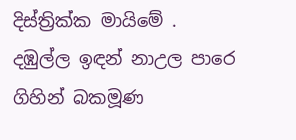දිස්ත්‍රික්ක මායිමේ . දඹුල්ල ඉඳන් නාඋල පාරෙ ගිහින් බකමූණ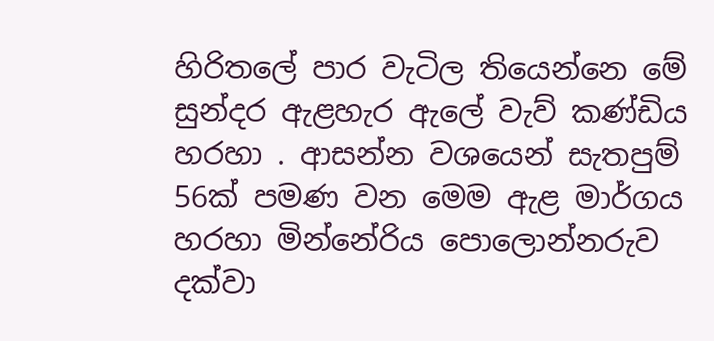හිරිතලේ පාර වැටිල තියෙන්නෙ මේ සුන්දර ඇළහැර ඇලේ වැව් කණ්ඩිය හරහා . ආසන්න වශයෙන් සැතපුම් 56ක් පමණ වන මෙම ඇළ මාර්ගය හරහා මින්නේරිය පොලොන්නරුව දක්වා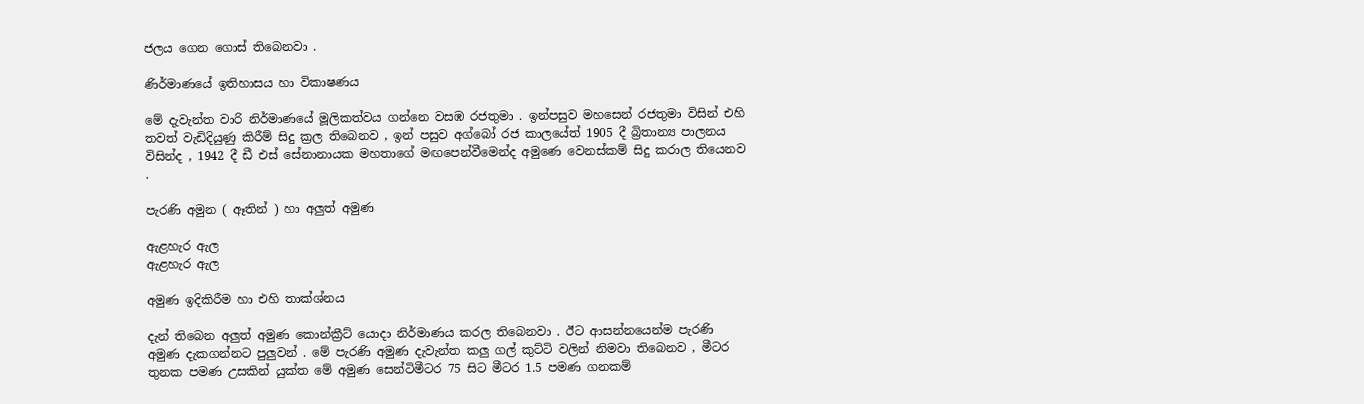ජලය ගෙන ගොස් තිබෙනවා .

ණිර්මාණයේ ඉතිහාසය හා විකාෂණය

මේ දැවැන්ත වාරි නිර්මාණයේ මූලිකත්වය ගන්නෙ වසඹ රජතුමා . ඉන්පසුව මහසෙන් රජතුමා විසින් එහි තවත් වැඩිදියුණු කිරීම් සිදු ක්‍රල තිබෙනව , ඉන් පසුව අග්බෝ රජ කාලයේත් 1905 දී බ්‍රිතාන්‍ය පාලනය විසින්ද , 1942 දී ඩී එස් සේනානායක මහතාගේ මඟපෙන්වීමෙන්ද අමුණෙ වෙනස්කම් සිදු කරාල තියෙනව .

පැරණි අමුන ( ඈතින් ) හා අලුත් අමුණ

ඇළහැර ඇල
ඇළහැර ඇල

අමුණ ඉදිකිරීම හා එහි තාක්ශ්නය

දැන් තිබෙන අලුත් අමුණ කොන්ක්‍රීට් යොදා නිර්මාණය කරල තිබෙනවා . ඊට ආසන්නයෙන්ම පැරණි අමුණ දැකගන්නට පුලුවන් . මේ පැරණි අමුණ දැවැන්ත කලු ගල් කුට්ටි වලින් නිමවා තිබෙනව , මීටර තුනක පමණ උසකින් යුක්ත මේ අමුණ සෙන්ටිමීටර 75 සිට මීටර 1.5 පමණ ගනකම්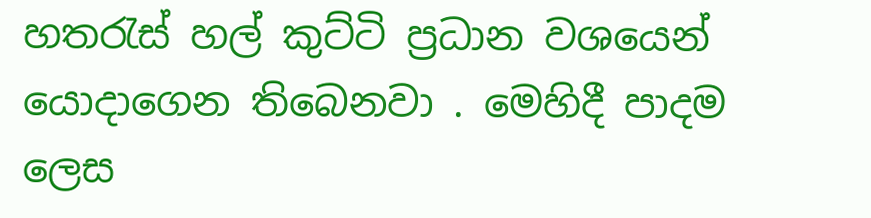හතරැස් හල් කුට්ටි ප්‍රධාන වශයෙන් යොදාගෙන තිබෙනවා . මෙහිදී පාදම ලෙස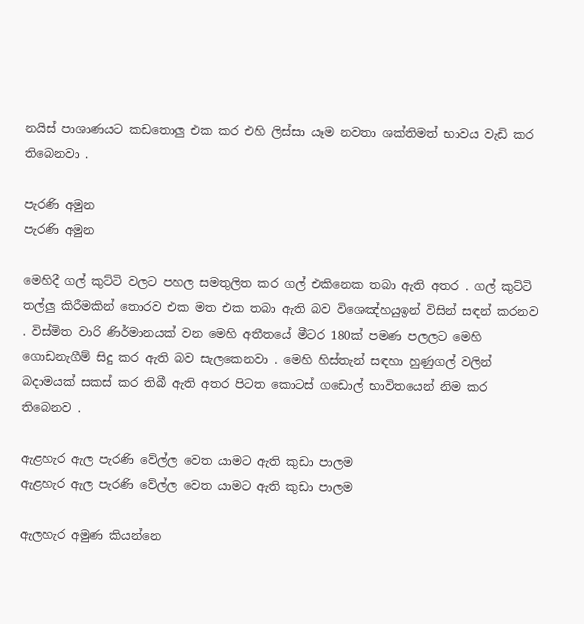නයිස් පාශාණයට කඩතොලු එක කර එහි ලිස්සා යෑම නවතා ශක්තිමත් භාවය වැඩි කර තිබෙනවා .

පැරණි අමුන
පැරණි අමුන

මෙහිදී ගල් කුට්ටි වලට පහල සමතුලිත කර ගල් එකිනෙක තබා ඇති අතර . ගල් කුට්ටි තල්ලු කිරීමකින් තොරව එක මත එක තබා ඇති බව විශෙඤ්හයුඉන් විසින් සඳන් කරනව . විස්මිත වාරි ණිර්මානයක් වන මෙහි අතීතයේ මීටර 180ක් පමණ පලලට මෙහි ගොඩනැගීම් සිදු කර ඇති බව සැලකෙනවා . මෙහි හිස්තැන් සඳහා හුණුගල් වලින් බදාමයක් සකස් කර තිබී ඇති අතර පිටත කොටස් ගඩොල් භාවිතයෙන් නිම කර තිබෙනව .

ඇළහැර ඇල පැරණි වේල්ල වෙත යාමට ඇති කුඩා පාලම
ඇළහැර ඇල පැරණි වේල්ල වෙත යාමට ඇති කුඩා පාලම

ඇලහැර අමුණ කියන්නෙ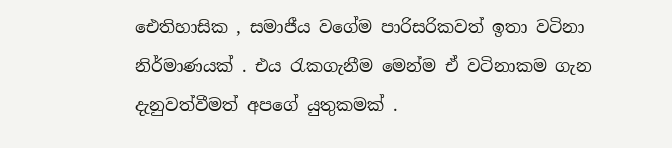ඓතිහාසික , සමාජීය වගේම පාරිසරිකවත් ඉතා වටිනා නිර්මාණයක් . එය රැකගැනීම මෙන්ම ඒ වටිනාකම ගැන දැනුවත්වීමත් අපගේ යුතුකමක් .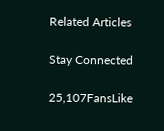Related Articles

Stay Connected

25,107FansLike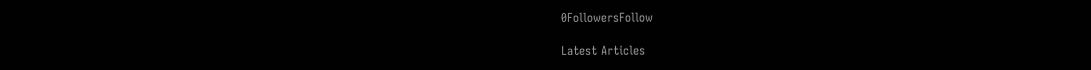0FollowersFollow

Latest Articles